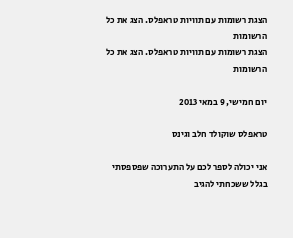הצגת רשומות עם תוויות טראפלס. הצג את כל הרשומות
הצגת רשומות עם תוויות טראפלס. הצג את כל הרשומות

יום חמישי, 9 במאי 2013

טראפלס שוקולד חלב וגינס

אני יכולה לספר לכם על התערוכה שפספסתי בגלל ששכחתי להגיב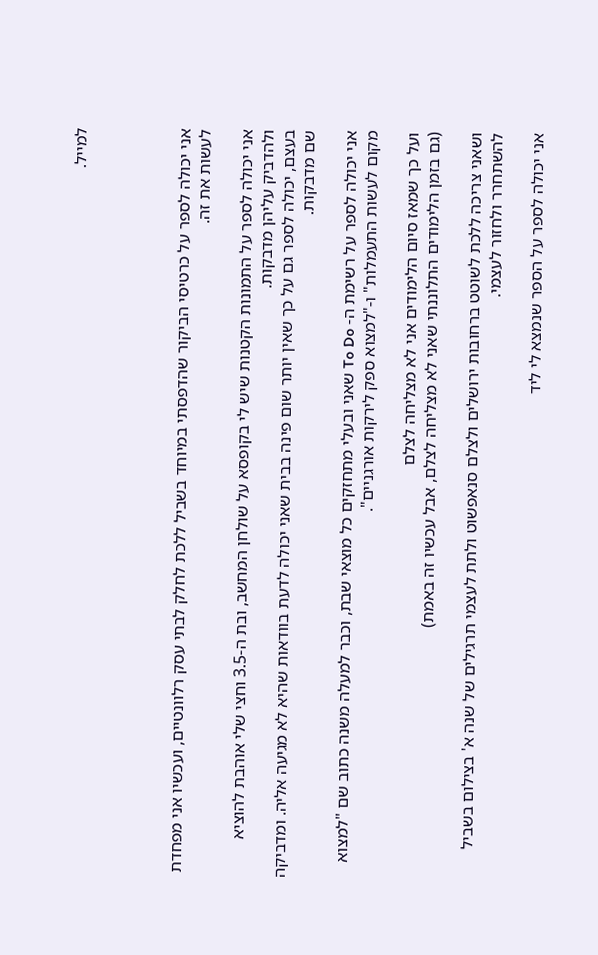למייל.




אני יכולה לספר על כרטיסי הביקור שהדפסתי במיוחד בשביל ללכת לחלק לבתי עסק רלוונטיים, ועכשיו אני מפחדת לעשות את זה.

אני יכולה לספר על התמונות הקטנות שיש לי בקופסא על שולחן המחשב, ובת ה-3.5 וחצי שלי אוהבת להוציא ולהדביק עליהן מדבקות.
בעצם, יכולה לספר גם על כך שאין יותר שום פינה בבית שאני יכולה לדעת בוודאות שהיא לא מגיעה אליה. ומדביקה שם מדבקות.

אני יכולה לספר על רשימת ה- To Do שאני ובעלי מתחזקים כל מוצאי שבת, וכבר למעלה משנה כתוב שם "למצוא מקום לעשות התעמלות" ו-"למצוא ספק לירקות אורגניים".

ועל כך שמאז סיום הלימודים אני לא מצליחה לצלם
(גם בזמן הלימודים התלוננתי שאני לא מצליחה לצלם, אבל עכשיו זה באמת)

ושאני צריכה ללכת לשוטט ברחובות ירושלים ולצלם סנאפשוט ולתת לעצמי תרגילים של שנה א' בצילום בשביל להשתחרר ולחזור לעצמי.

אני יכולה לספר על הספר שנמצא לי ליד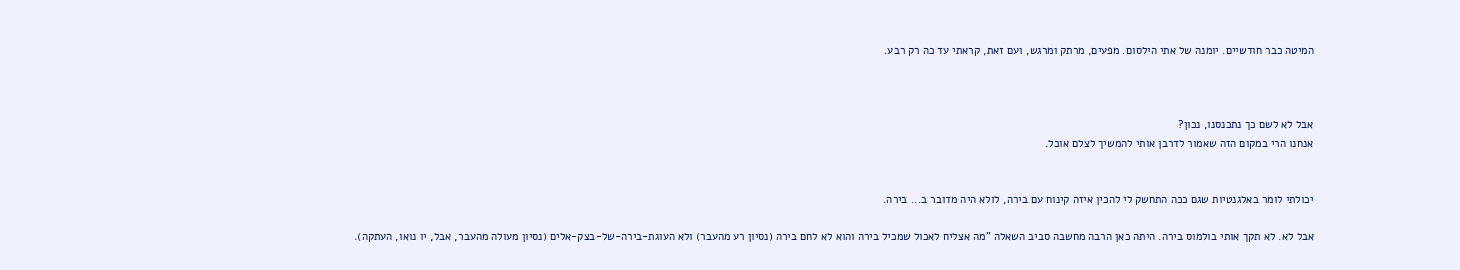המיטה כבר חודשיים. יומנה של אתי הילסום. מפעים, מרתק ומרגש, ועם זאת, קראתי עד כה רק רבע.



אבל לא לשם כך נתכנסנו, נכון?
אנחנו הרי במקום הזה שאמור לדרבן אותי להמשיך לצלם אוכל.


יכולתי לומר באלגנטיות שגם ככה התחשק לי להכין איזה קינוח עם בירה, לולא היה מדובר ב... בירה.

אבל לא. לא תקך אותי בולמוס בירה. היתה כאן הרבה מחשבה סביב השאלה "מה אצליח לאכול שמכיל בירה והוא לא לחם בירה (נסיון רע מהעבר) ולא העוגת-בירה-של-בצק-אלים (נסיון מעולה מהעבר, אבל, יו נואו, העתקה).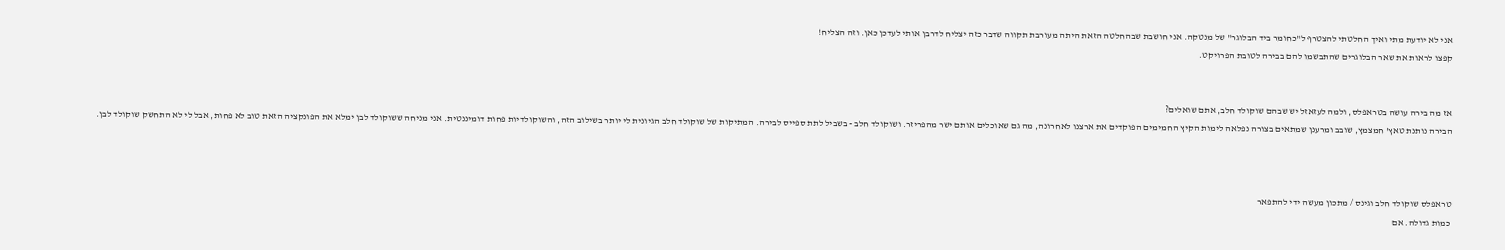אני לא יודעת מתי ואיך החלטתי להצטרף ל"כחומר ביד הבלוגר" של מנטקה. אני חושבת שבהחלטה הזאת היתה מעורבת תקווה שדבר כזה יצליח לדרבן אותי לעדכן כאן. וזה הצליח!
קפצו לראות את שאר הבלוגרים שהתבשמו להם בבירה לטובת הפרויקט.


אז מה בירה עושה בטראפלס, ולמה לעזאזל יש שבהם שוקולד חלב, אתם שואלים?
הבירה נותנת טאץ' חמצמץ, שובב ומרענן שמתאים בצורה נפלאה לימות הקיץ החמימים הפוקדים את ארצנו לאחרונה, מה גם שאוכלים אותם ישר מהפריזר. ושוקולד חלב - בשביל לתת ספייס לבירה. המתיקות של שוקולד חלב הגיונית לי יותר בשילוב הזה, והשוקולדיות פחות דומיננטית. אני מניחה ששוקולד לבן ימלא את הפונקציה הזאת טוב לא פחות, אבל לי לא התחשק שוקולד לבן.



טראפלס שוקולד חלב וגינס / מתכון מעשה ידי להתפאר
כמות גדולה. אם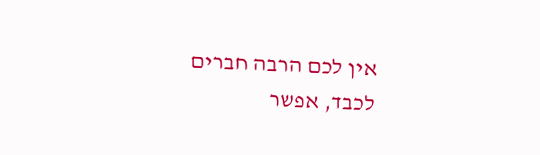אין לכם הרבה חברים לכבד, אפשר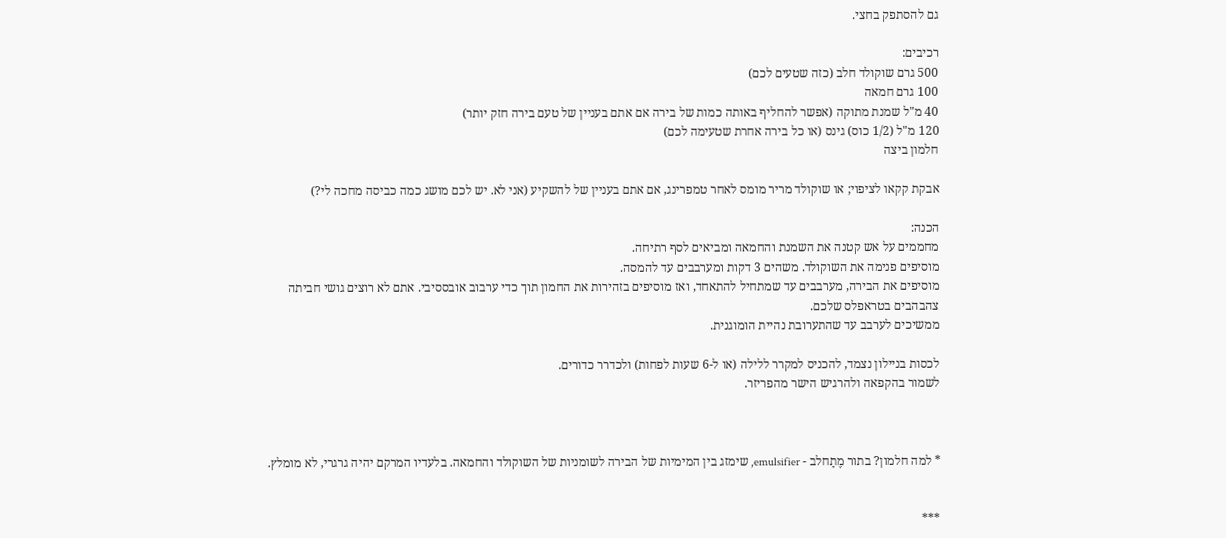גם להסתפק בחצי.

רכיבים:
500 גרם שוקולד חלב (כזה שטעים לכם)
100 גרם חמאה
40 מ"ל שמנת מתוקה (אפשר להחליף באותה כמות של בירה אם אתם בעניין של טעם בירה חזק יותר)
120 מ"ל (1/2 כוס) גינס (או כל בירה אחרת שטעימה לכם)
חלמון ביצה

אבקת קקאו לציפוי; או שוקולד מריר מומס לאחר טמפרינג, אם אתם בעניין של להשקיע (אני לא. יש לכם מושג כמה כביסה מחכה לי?)

הכנה:
מחממים על אש קטנה את השמנת והחמאה ומביאים לסף רתיחה.
מוסיפים פנימה את השוקולד. משהים 3 דקות ומערבבים עד להמסה.
מוסיפים את הבירה, מערבבים עד שמתחיל להתאחד, ואז מוסיפים בזהירות את החמון תוך כדי ערבוב אובססיבי. אתם לא רוצים גושי חביתה צהבהבים בטראפלס שלכם.
ממשיכים לערבב עד שהתערובת נהיית הומוגנית.

לכסות בניילון נצמד, להכניס למקרר ללילה (או ל-6 שעות לפחות) ולכדרר כדורים.
לשמור בהקפאה ולהרגיש הישר מהפריזר.



* למה חלמון? בתור מֶתַחלב - emulsifier, שימזג בין המימיות של הבירה לשומניות של השוקולד והחמאה. בלעדיו המרקם יהיה גרגרי, לא מומלץ.


***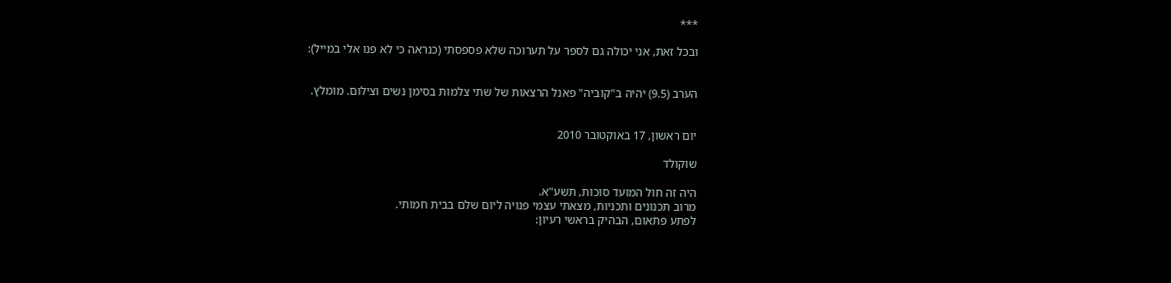***

ובכל זאת, אני יכולה גם לספר על תערוכה שלא פספסתי (כנראה כי לא פנו אלי במייל):


הערב (9.5) יהיה ב"קוביה" פאנל הרצאות של שתי צלמות בסימן נשים וצילום. מומלץ.


יום ראשון, 17 באוקטובר 2010

שוקולד

היה זה חול המועד סוכות, תשע"א.
מרוב תכנונים ותכניות, מצאתי עצמי פנויה ליום שלם בבית חמותי.
לפתע פתאום, הבהיק בראשי רעיון: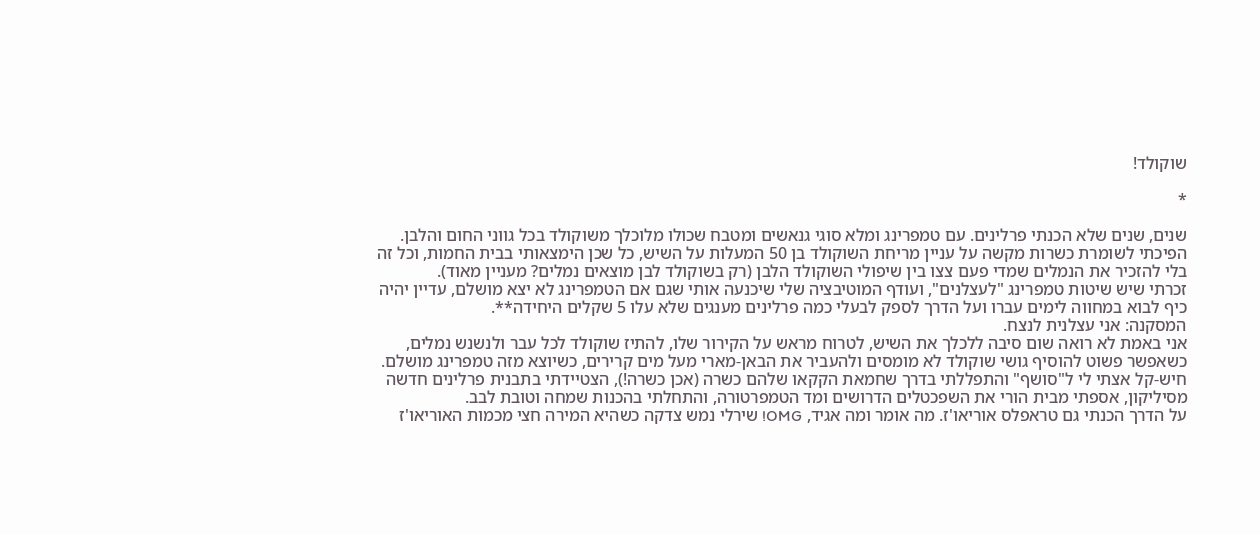שוקולד!

*

שנים, שנים שלא הכנתי פרלינים. עם טמפרינג ומלא סוגי גנאשים ומטבח שכולו מלוכלך משוקולד בכל גווני החום והלבן.
הפיכתי לשומרת כשרות מקשה על עניין מריחת השוקולד בן 50 המעלות על השיש, כל שכן הימצאותי בבית החמות, וכל זה בלי להזכיר את הנמלים שמדי פעם צצו בין שיפולי השוקולד הלבן (רק בשוקולד לבן מוצאים נמלים? מעניין מאוד).
זכרתי שיש שיטות טמפרינג "לעצלנים", ועודף המוטיבציה שלי שיכנעה אותי שגם אם הטמפרינג לא יצא מושלם, עדיין יהיה כיף לבוא במחווה לימים עברו ועל הדרך לספק לבעלי כמה פרלינים מענגים שלא עלו 5 שקלים היחידה**.
המסקנה: אני עצלנית לנצח.
אני באמת לא רואה שום סיבה ללכלך את השיש, לטרוח מראש על הקירור שלו, להתיז שוקולד לכל עבר ולנשנש נמלים, כשאפשר פשוט להוסיף גושי שוקולד לא מומסים ולהעביר את הבאן-מארי מעל מים קרירים, כשיוצא מזה טמפרינג מושלם.
חיש-קל אצתי לי ל"סושף" והתפללתי בדרך שחמאת הקקאו שלהם כשרה (אכן כשרה!), הצטיידתי בתבנית פרלינים חדשה מסיליקון, אספתי מבית הורי את השפכטלים הדרושים ומד הטמפרטורה, והתחלתי בהכנות שמחה וטובת לבב.
על הדרך הכנתי גם טראפלס אוריאו'ז. מה אומר ומה אגיד, OMG! שירלי נמש צדקה כשהיא המירה חצי מכמות האוריאו'ז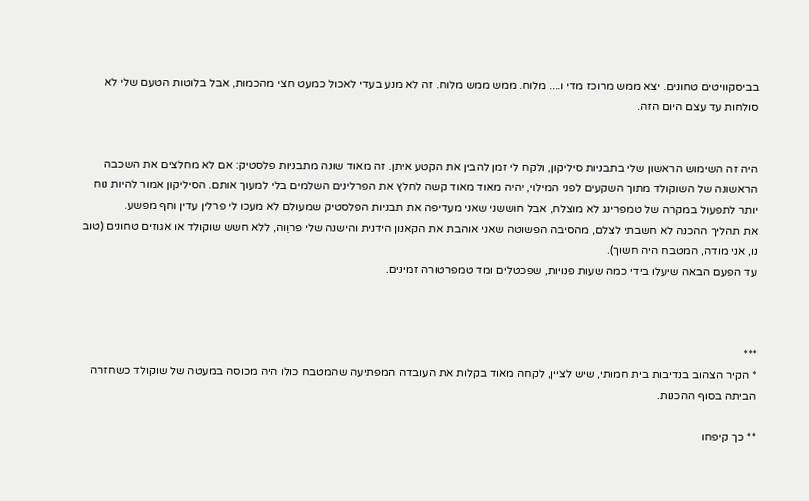בביסקוויטים טחונים. יצא ממש מרוכז מדי ו.... מלוח. ממש ממש מלוח. זה לא מנע בעדי לאכול כמעט חצי מהכמות, אבל בלוטות הטעם שלי לא סולחות עד עצם היום הזה.


היה זה השימוש הראשון שלי בתבניות סיליקון, ולקח לי זמן להבין את הקטע איתן. זה מאוד שונה מתבניות פלסטיק: אם לא מחלצים את השכבה הראשונה של השוקולד מתוך השקעים לפני המילוי, יהיה מאוד מאוד קשה לחלץ את הפרלינים השלמים בלי למעוך אותם. הסיליקון אמור להיות נוח יותר לתפעול במקרה של טמפרינג לא מוצלח, אבל חוששני שאני מעדיפה את תבניות הפלסטיק שמעולם לא מעכו לי פרלין עדין וחף מפשע.
את תהליך ההכנה לא חשבתי לצלם, מהסיבה הפשוטה שאני אוהבת את הקאנון הידנית והישנה שלי פרוֵוה, ללא חשש שוקולד או אגוזים טחונים (טוב נו, אני מודה, המטבח היה חשוך).
עד הפעם הבאה שיעלו בידי כמה שעות פנויות, שפכטלים ומד טמפרטורה זמינים.



***
* הקיר הצהוב בנדיבות בית חמותי, שיש לציין, לקחה מאוד בקלות את העובדה המפתיעה שהמטבח כולו היה מכוסה במעטה של שוקולד כשחזרה הביתה בסוף ההכנות.

** כך קיפחו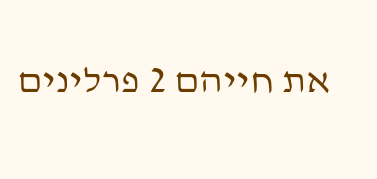את חייהם 2 פרלינים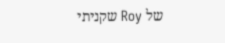של Roy שקניתי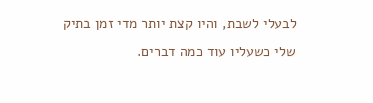לבעלי לשבת, והיו קצת יותר מדי זמן בתיק שלי כשעליו עוד כמה דברים.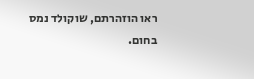ראו הוזהרתם, שוקולד נמס בחום.